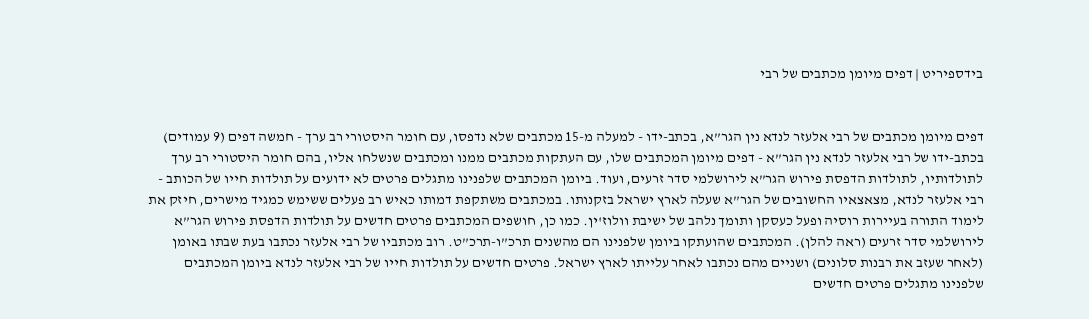בידספיריט | דפים מיומן מכתבים של רבי


דפים מיומן מכתבים של רבי אלעזר לנדא נין הגר”א, בכתב-ידו - למעלה מ-15 מכתבים שלא נדפסו, עם חומר היסטורי רב ערך - חמשה דפים (9 עמודים) בכתב-ידו של רבי אלעזר לנדא נין הגר”א - דפים מיומן המכתבים שלו, עם העתקות מכתבים ממנו ומכתבים שנשלחו אליו, בהם חומר היסטורי רב ערך לתולדותיו, לתולדות הדפסת פירוש הגר”א לירושלמי סדר זרעים, ועוד. ביומן המכתבים שלפנינו מתגלים פרטים לא ידועים על תולדות חייו של הכותב - רבי אלעזר לנדא, מצאצאיו החשובים של הגר”א שעלה לארץ ישראל בזקנותו. במכתבים משתקפת דמותו כאיש רב פעלים ששימש כמגיד מישרים, חיזק את לימוד התורה בעיירות רוסיה ופעל כעסקן ותומך נלהב של ישיבת וולוז'ין. כמו כן, חושפים המכתבים פרטים חדשים על תולדות הדפסת פירוש הגר”א לירושלמי סדר זרעים (ראה להלן). המכתבים שהועתקו ביומן שלפנינו הם מהשנים תרכ”ו-תרכ”ט. רוב מכתביו של רבי אלעזר נכתבו בעת שבתו באומן (לאחר שעזב את רבנות סלונים) ושניים מהם נכתבו לאחר עלייתו לארץ ישראל. פרטים חדשים על תולדות חייו של רבי אלעזר לנדא ביומן המכתבים שלפנינו מתגלים פרטים חדשים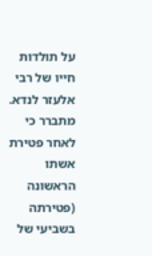על תולדות חייו של רבי אלעזר לנדא. מתברר כי לאחר פטירת אשתו הראשונה (פטירתה בשביעי של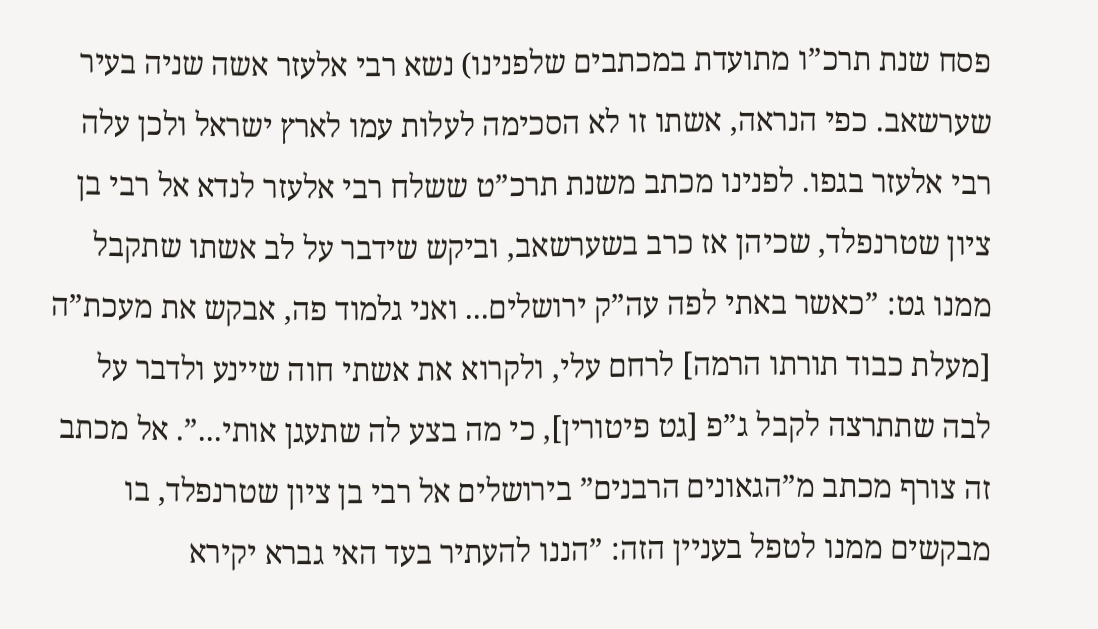פסח שנת תרכ”ו מתועדת במכתבים שלפנינו) נשא רבי אלעזר אשה שניה בעיר שערשאב. כפי הנראה, אשתו זו לא הסכימה לעלות עמו לארץ ישראל ולכן עלה רבי אלעזר בגפו. לפנינו מכתב משנת תרכ”ט ששלח רבי אלעזר לנדא אל רבי בן ציון שטרנפלד, שכיהן אז כרב בשערשאב, וביקש שידבר על לב אשתו שתקבל ממנו גט: ”כאשר באתי לפה עה”ק ירושלים... ואני גלמוד פה, אבקש את מעכת”ה [מעלת כבוד תורתו הרמה] לרחם עלי, ולקרוא את אשתי חוה שיינע ולדבר על לבה שתתרצה לקבל ג”פ [גט פיטורין], כי מה בצע לה שתעגן אותי...”. אל מכתב זה צורף מכתב מ”הגאונים הרבנים” בירושלים אל רבי בן ציון שטרנפלד, בו מבקשים ממנו לטפל בעניין הזה: ”הננו להעתיר בעד האי גברא יקירא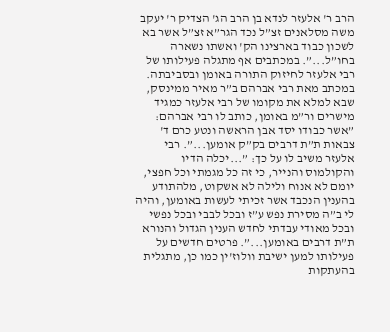הרב ר' אלעזר לנדא בן הרב הג' הצדיק ר' יעקב משה מסלאנים זצ”ל נכד הגר”א זצ”ל אשר בא לשכון כבוד בארצינו הק' ואשתו נשארה בחו”ל...”. במכתבים אף מתגלה פעילותו של רבי אלעזר לחיזוק התורה באומן ובסביבתה. במכתב מאת רבי אברהם ב”ר מאיר ממינסק, שבא למלא את מקומו של רבי אלעזר כמגיד מישרים ור”מ באומן, כותב לו רבי אברהם: ”אשר כבודו יסד אבן הראשה ונטע כרם ד' צבאות ת”ת דרבים בק”ק אומען...”. רבי אלעזר משיב לו על כך: ”...יכלה הדיו והקולמוס והנייר, כי זה כל מגמתי וכל חפצי, יומם לא אנוח ולילה לא אשקוט, מלהתודע בהענין הנכבד אשר זכיתי לעשות באומען, והיה לי ב”ה מסירת נפש ע”ז ובכל לבבי ובכל נפשי ובכל מאודי עבדתי לחדש הענין הגדול והנורא ת”ת דרבים באומען...”. פרטים חדשים על פעילותו למען ישיבת וולוז'ין כמו כן, מתגלית בהעתקות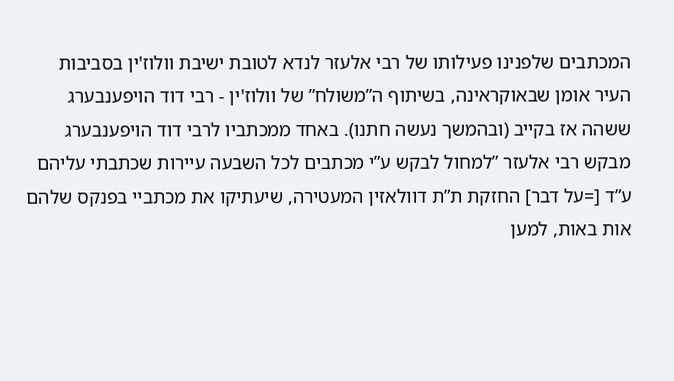המכתבים שלפנינו פעילותו של רבי אלעזר לנדא לטובת ישיבת וולוז'ין בסביבות העיר אומן שבאוקראינה, בשיתוף ה”משולח” של וולוז'ין - רבי דוד הויפענבערג ששהה אז בקייב (ובהמשך נעשה חתנו). באחד ממכתביו לרבי דוד הויפענבערג מבקש רבי אלעזר ”למחול לבקש ע”י מכתבים לכל השבעה עיירות שכתבתי עליהם ע”ד [=על דבר] החזקת ת”ת דוולאזין המעטירה, שיעתיקו את מכתביי בפנקס שלהם אות באות, למען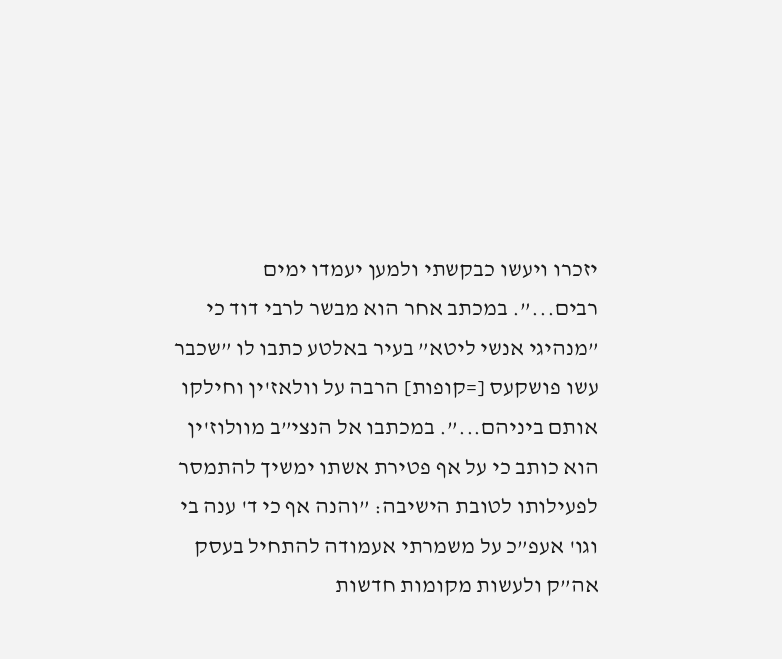יזכרו ויעשו כבקשתי ולמען יעמדו ימים רבים...”. במכתב אחר הוא מבשר לרבי דוד כי ”מנהיגי אנשי ליטא” בעיר באלטע כתבו לו ”שכבר עשו פושקעס [=קופות] הרבה על וולאז'ין וחילקו אותם ביניהם...”. במכתבו אל הנצי”ב מוולוז'ין הוא כותב כי על אף פטירת אשתו ימשיך להתמסר לפעילותו לטובת הישיבה: ”והנה אף כי ד' ענה בי וגו' אעפ”כ על משמרתי אעמודה להתחיל בעסק אה”ק ולעשות מקומות חדשות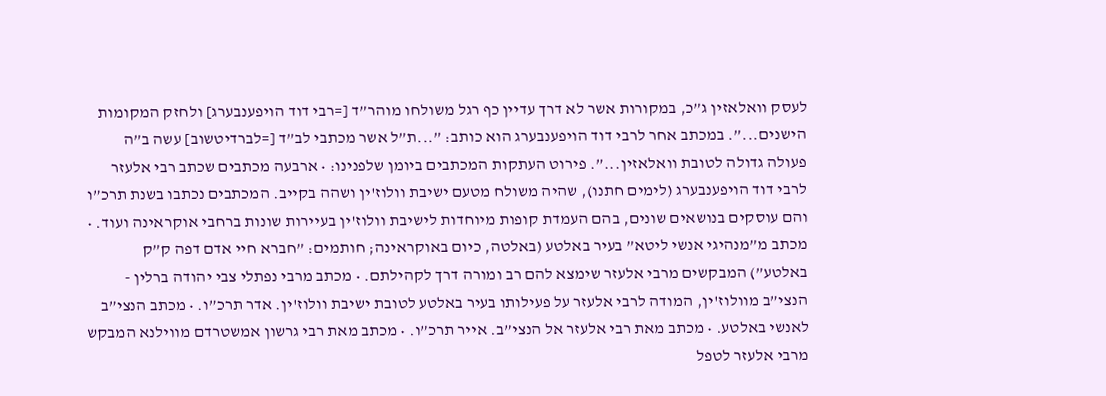לעסק וואלאזין ג”כ, במקורות אשר לא דרך עדיין כף רגל משולחו מוהר”ד [=רבי דוד הויפענבערג] ולחזק המקומות הישנים...”. במכתב אחר לרבי דוד הויפענבערג הוא כותב: ”...ת”ל אשר מכתבי לב”ד [=לברדיטשוב] עשה ב”ה פעולה גדולה לטובת וואלאזין...”. פירוט העתקות המכתבים ביומן שלפנינו: • ארבעה מכתבים שכתב רבי אלעזר לרבי דוד הויפענבערג (לימים חתנו), שהיה משולח מטעם ישיבת וולוז'ין ושהה בקייב. המכתבים נכתבו בשנת תרכ”ו והם עוסקים בנושאים שונים, בהם העמדת קופות מיוחדות לישיבת וולוז'ין בעיירות שונות ברחבי אוקראינה ועוד. • מכתב מ”מנהיגי אנשי ליטא” בעיר באלטע (באלטה, כיום באוקראינה; חותמים: ”חברא חיי אדם דפה ק”ק באלטע”) המבקשים מרבי אלעזר שימצא להם רב ומורה דרך לקהילתם. • מכתב מרבי נפתלי צבי יהודה ברלין - הנצי”ב מוולוז'ין, המודה לרבי אלעזר על פעילותו בעיר באלטע לטובת ישיבת וולוז'ין. אדר תרכ”ו. • מכתב הנצי”ב לאנשי באלטע. • מכתב מאת רבי אלעזר אל הנצי”ב. אייר תרכ”ו. • מכתב מאת רבי גרשון אמשטרדם מווילנא המבקש מרבי אלעזר לטפל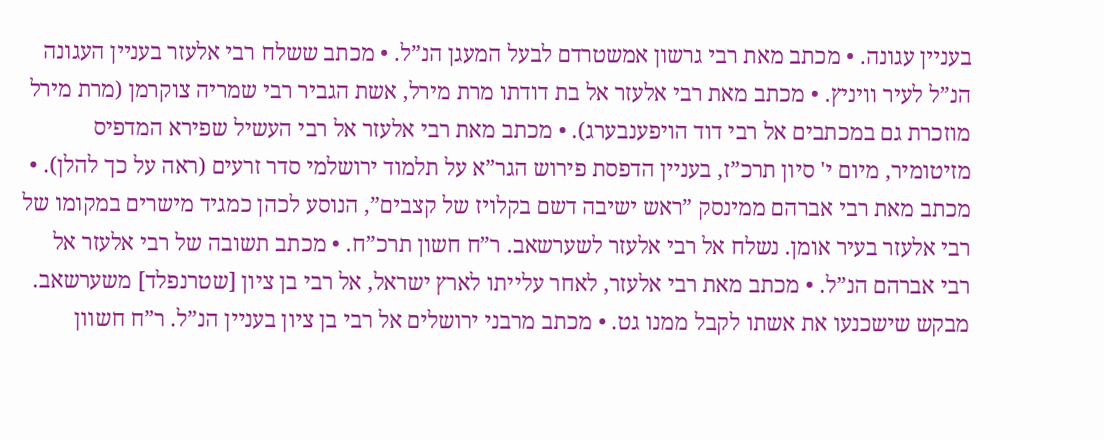בעניין עגונה. • מכתב מאת רבי גרשון אמשטרדם לבעל המעגן הנ”ל. • מכתב ששלח רבי אלעזר בעניין העגונה הנ”ל לעיר וויניץ. • מכתב מאת רבי אלעזר אל בת דודתו מרת מירל, אשת הגביר רבי שמריה צוקרמן (מרת מירל מוזכרת גם במכתבים אל רבי דוד הויפענבערג). • מכתב מאת רבי אלעזר אל רבי העשיל שפירא המדפיס מזיטומיר, מיום י' סיון תרכ”ז, בעניין הדפסת פירוש הגר”א על תלמוד ירושלמי סדר זרעים (ראה על כך להלן). • מכתב מאת רבי אברהם ממינסק ”ראש ישיבה דשם בקלויז של קצבים”, הנוסע לכהן כמגיד מישרים במקומו של רבי אלעזר בעיר אומן. נשלח אל רבי אלעזר לשערשאב. ר”ח חשון תרכ”ח. • מכתב תשובה של רבי אלעזר אל רבי אברהם הנ”ל. • מכתב מאת רבי אלעזר, לאחר עלייתו לארץ ישראל, אל רבי בן ציון [שטרנפלד] משערשאב. מבקש שישכנעו את אשתו לקבל ממנו גט. • מכתב מרבני ירושלים אל רבי בן ציון בעניין הנ”ל. ר”ח חשוון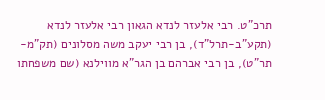תרכ”ט. רבי אלעזר לנדא הגאון רבי אלעזר לנדא (תקע”ב-תרל”ד), בן רבי יעקב משה מסלונים (תק”מ-תר”ט), בן רבי אברהם בן הגר”א מווילנא (שם משפחתו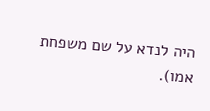היה לנדא על שם משפחת אמו).